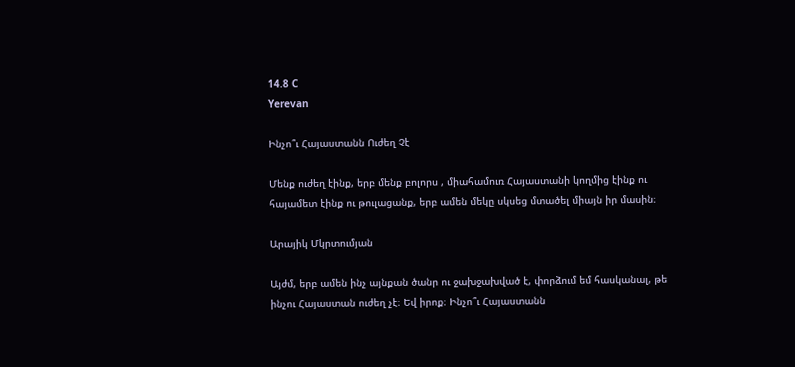14.8 C
Yerevan

Ինչո՞ւ Հայաստանն Ուժեղ Չէ

Մենք ուժեղ էինք, երբ մենք բոլորս , միահամուռ Հայաստանի կողմից էինք ու հայամետ էինք ու թուլացանք, երբ ամեն մեկը սկսեց մտածել միայն իր մասին։

Արայիկ Մկրտումյան

Այժմ, երբ ամեն ինչ այնքան ծանր ու ջախջախված է, փորձում եմ հասկանալ, թե ինչու Հայաստան ուժեղ չէ։ Եվ իրոք։ Ինչո՞ւ Հայաստանն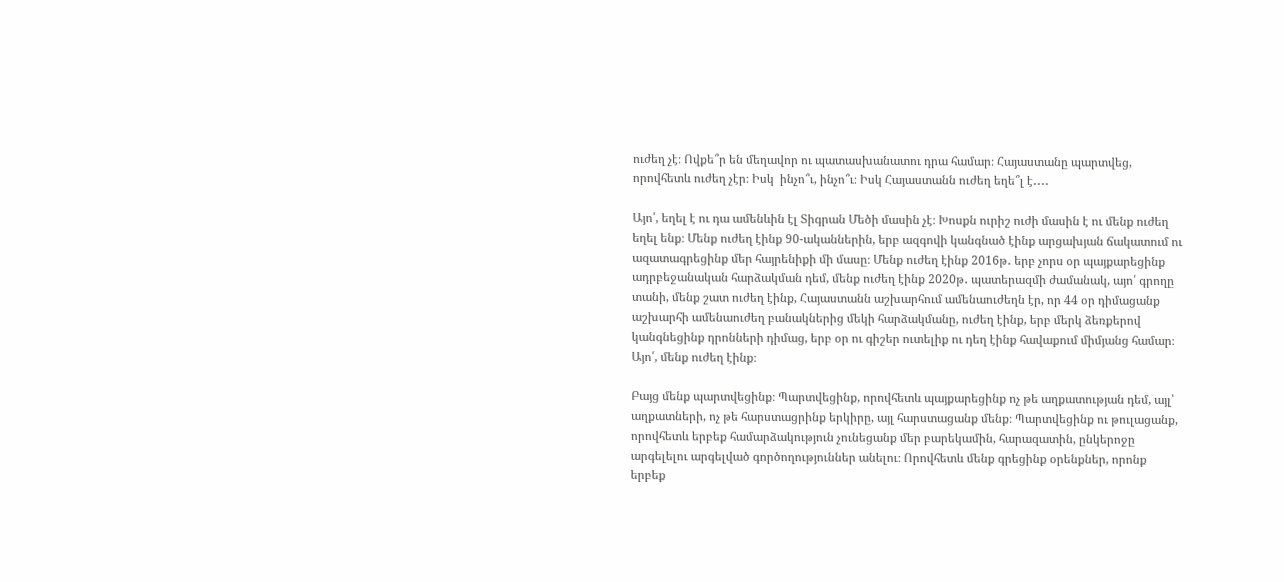ուժեղ չէ։ Ովքե՞ր են մեղավոր ու պատասխանատու դրա համար։ Հայաստանը պարտվեց, որովհետև ուժեղ չէր։ Իսկ  ինչո՞ւ, ինչո՞ւ։ Իսկ Հայաստանն ուժեղ եղե՞լ է․․․․

Այո՛, եղել է ու դա ամենևին էլ Տիգրան Մեծի մասին չէ։ Խոսքն ուրիշ ուժի մասին է ու մենք ուժեղ եղել ենք։ Մենք ուժեղ էինք 90-ականներին, երբ ազգովի կանգնած էինք արցախյան ճակատում ու ազատագրեցինք մեր հայրենիքի մի մասը։ Մենք ուժեղ էինք 2016թ․ երբ չորս օր պայքարեցինք ադրբեջանական հարձակման դեմ, մենք ուժեղ էինք 2020թ․ պատերազմի ժամանակ, այո՛ գրողը տանի, մենք շատ ուժեղ էինք, Հայաստանն աշխարհում ամենաուժեղն էր, որ 44 օր դիմացանք աշխարհի ամենաուժեղ բանակներից մեկի հարձակմանը, ուժեղ էինք, երբ մերկ ձեռքերով կանգնեցինք դրոնների դիմաց, երբ օր ու գիշեր ուտելիք ու դեղ էինք հավաքում միմյանց համար։ Այո՛, մենք ուժեղ էինք։

Բայց մենք պարտվեցինք։ Պարտվեցինք, որովհետև պայքարեցինք ոչ թե աղքատության դեմ, այլ՝ աղքատների, ոչ թե հարստացրինք երկիրը, այլ հարստացանք մենք։ Պարտվեցինք ու թուլացանք, որովհետև երբեք համարձակություն չունեցանք մեր բարեկամին, հարազատին, ընկերոջը արգելելու արգելված գործողություններ անելու։ Որովհետև մենք գրեցինք օրենքներ, որոնք երբեք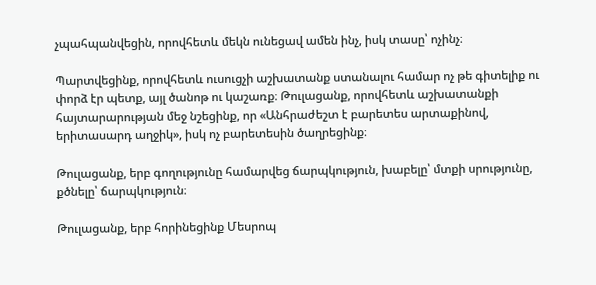չպահպանվեցին, որովհետև մեկն ունեցավ ամեն ինչ, իսկ տասը՝ ոչինչ։

Պարտվեցինք, որովհետև ուսուցչի աշխատանք ստանալու համար ոչ թե գիտելիք ու փորձ էր պետք, այլ ծանոթ ու կաշառք։ Թուլացանք, որովհետև աշխատանքի հայտարարության մեջ նշեցինք, որ «Անհրաժեշտ է բարետես արտաքինով, երիտասարդ աղջիկ», իսկ ոչ բարետեսին ծաղրեցինք։

Թուլացանք, երբ գողությունը համարվեց ճարպկություն, խաբելը՝ մտքի սրությունը, քծնելը՝ ճարպկություն։

Թուլացանք, երբ հորինեցինք Մեսրոպ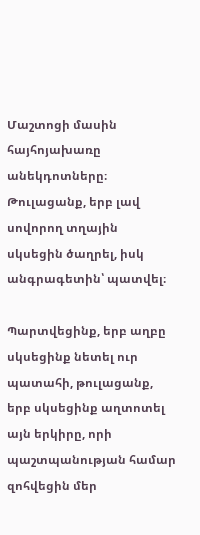Մաշտոցի մասին հայհոյախառը անեկդոտները։ Թուլացանք, երբ լավ սովորող տղային սկսեցին ծաղրել, իսկ անգրագետին՝ պատվել։

Պարտվեցինք, երբ աղբը սկսեցինք նետել ուր պատահի, թուլացանք, երբ սկսեցինք աղտոտել այն երկիրը, որի պաշտպանության համար զոհվեցին մեր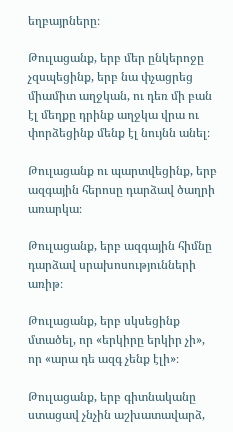եղբայրները։

Թուլացանք, երբ մեր ընկերոջը չզսպեցինք, երբ նա փչացրեց միամիտ աղջկան, ու դեռ մի բան էլ մեղքը դրինք աղջկա վրա ու փորձեցինք մենք էլ նույնն անել։

Թուլացանք ու պարտվեցինք, երբ ազգային հերոսը դարձավ ծաղրի առարկա։

Թուլացանք, երբ ազգային հիմնը դարձավ սրախոսությունների առիթ։

Թուլացանք, երբ սկսեցինք մտածել, որ «երկիրը երկիր չի», որ «արա դե ազգ չենք էլի»։

Թուլացանք, երբ գիտնականը ստացավ չնչին աշխատավարձ,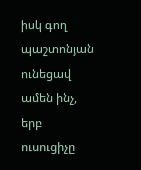իսկ գող պաշտոնյան ունեցավ ամեն ինչ, երբ ուսուցիչը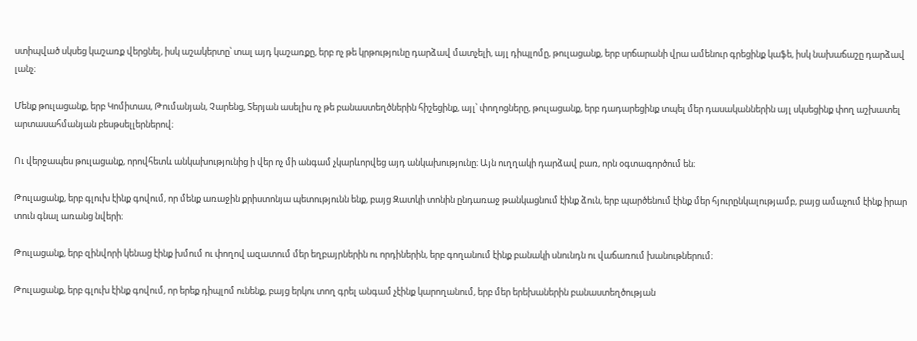ստիպված սկսեց կաշառք վերցնել, իսկ աշակերտը՝ տալ այդ կաշառքը, երբ ոչ թե կրթությունը դարձավ մատչելի, այլ դիպլոմը, թուլացանք, երբ սրճարանի վրա ամենուր գրեցինք կաֆե, իսկ նախաճաշը դարձավ լանչ։

Մենք թուլացանք, երբ Կոմիտաս, Թումանյան, Չարենց, Տերյան ասելիս ոչ թե բանաստեղծներին հիշեցինք, այլ՝ փողոցները, թուլացանք, երբ դադարեցինք տպել մեր դասականներին այլ սկսեցինք փող աշխատել արտասահմանյան բեսթսելլերներով։

Ու վերջապես թուլացանք, որովհետև անկախությունից ի վեր ոչ մի անգամ չկարևորվեց այդ անկախությունը։ Այն ուղղակի դարձավ բառ, որն օգտագործում են։

Թուլացանք, երբ գլուխ էինք գովում, որ մենք առաջին քրիստոնյա պետությունն ենք, բայց Զատկի տոնին ընդառաջ թանկացնում էինք ձուն, երբ պարծենում էինք մեր հյուրընկալությամբ, բայց ամաչում էինք իրար տուն գնալ առանց նվերի։

Թուլացանք, երբ զինվորի կենաց էինք խմում ու փողով ազատում մեր եղբայրներին ու որդիներին, երբ գողանում էինք բանակի սնունդն ու վաճառում խանութներում։

Թուլացանք, երբ գլուխ էինք գովում, որ երեք դիպլոմ ունենք, բայց երկու տող գրել անգամ չէինք կարողանում, երբ մեր երեխաներին բանաստեղծության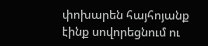փոխարեն հայհոյանք էինք սովորեցնում ու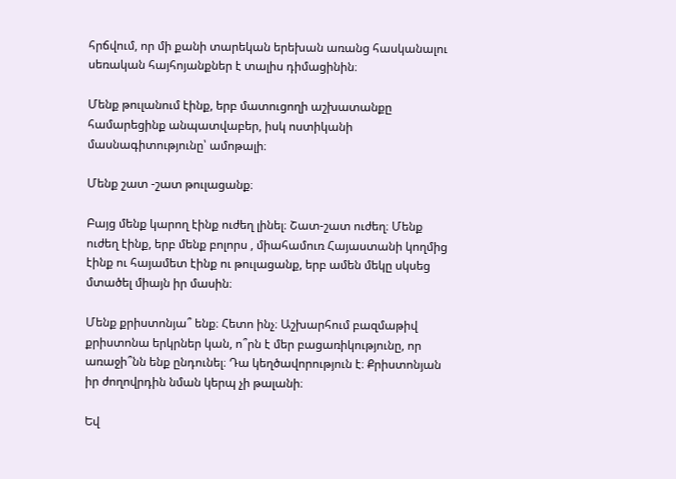հրճվում, որ մի քանի տարեկան երեխան առանց հասկանալու սեռական հայհոյանքներ է տալիս դիմացինին։

Մենք թուլանում էինք, երբ մատուցողի աշխատանքը համարեցինք անպատվաբեր, իսկ ոստիկանի մասնագիտությունը՝ ամոթալի։

Մենք շատ ‑շատ թուլացանք։

Բայց մենք կարող էինք ուժեղ լինել։ Շատ-շատ ուժեղ։ Մենք ուժեղ էինք, երբ մենք բոլորս , միահամուռ Հայաստանի կողմից էինք ու հայամետ էինք ու թուլացանք, երբ ամեն մեկը սկսեց մտածել միայն իր մասին։

Մենք քրիստոնյա՞ ենք։ Հետո ինչ։ Աշխարհում բազմաթիվ քրիստոնա երկրներ կան, ո՞րն է մեր բացառիկությունը, որ առաջի՞նն ենք ընդունել։ Դա կեղծավորություն է։ Քրիստոնյան իր ժողովրդին նման կերպ չի թալանի։

Եվ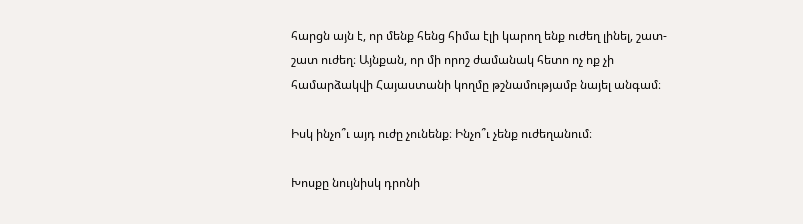հարցն այն է, որ մենք հենց հիմա էլի կարող ենք ուժեղ լինել, շատ-շատ ուժեղ։ Այնքան, որ մի որոշ ժամանակ հետո ոչ ոք չի համարձակվի Հայաստանի կողմը թշնամությամբ նայել անգամ։

Իսկ ինչո՞ւ այդ ուժը չունենք։ Ինչո՞ւ չենք ուժեղանում։

Խոսքը նույնիսկ դրոնի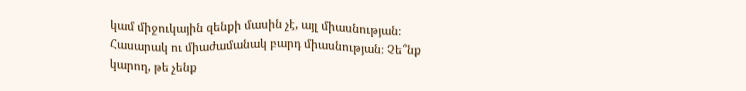կամ միջուկային զենքի մասին չէ, այլ միասնության։ Հասարակ ու միաժամանակ բարդ միասնության։ Չե՞նք կարող, թե չենք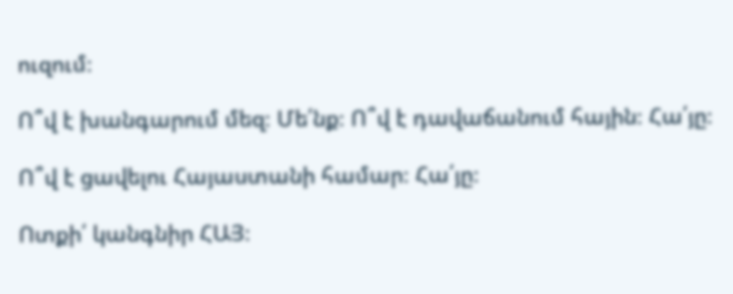ուզում։

Ո՞վ է խանգարում մեզ։ Մե՛նք։ Ո՞վ է դավաճանում հային։ Հա՛յը։

Ո՞վ է ցավելու Հայաստանի համար։ Հա՛յը։

Ոտքի՛ կանգնիր ՀԱՅ։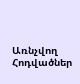Առնչվող Հոդվածներ